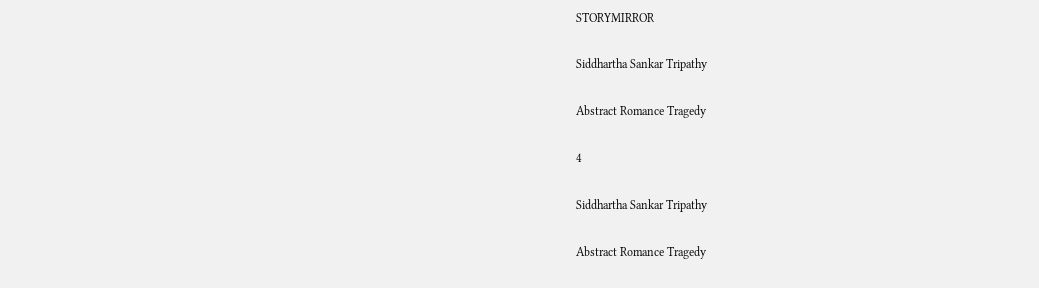STORYMIRROR

Siddhartha Sankar Tripathy

Abstract Romance Tragedy

4

Siddhartha Sankar Tripathy

Abstract Romance Tragedy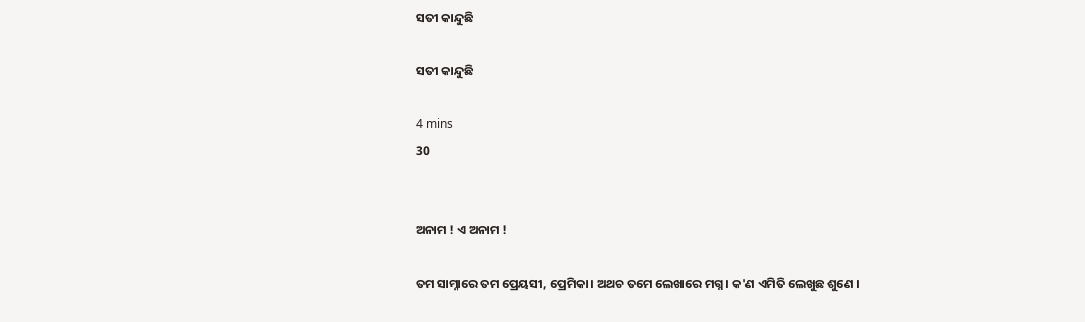ସତୀ କାନ୍ଦୁଛି

ସତୀ କାନ୍ଦୁଛି

4 mins
30


ଅନାମ ! ଏ ଅନାମ !

ତମ ସାମ୍ନାରେ ତମ ପ୍ରେୟସୀ, ପ୍ରେମିକା। ଅଥଚ ତମେ ଲେଖାରେ ମଗ୍ନ। କ'ଣ ଏମିତି ଲେଖୁଛ ଶୁଣେ ।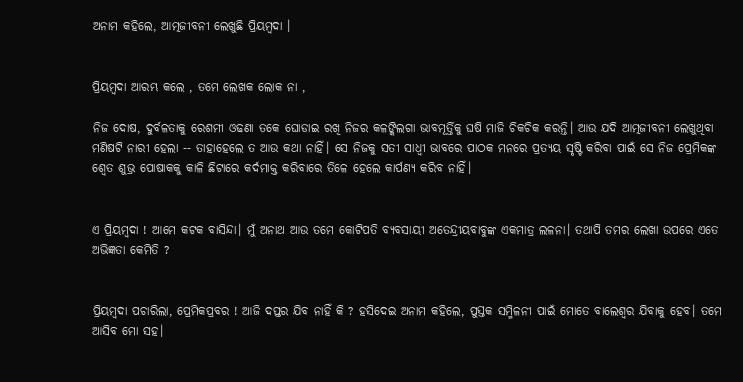ଅନାମ କହିଲେ, ଆତ୍ମଜୀବନୀ ଲେଖୁଛି ପ୍ରିୟମ୍ବଦା ।


ପ୍ରିୟମ୍ବଦା ଆରମ୍ଭ କଲେ , ତମେ ଲେଖକ ଲୋକ ନା ,

ନିଜ ଦୋଷ, ଦୁର୍ବଳତାକୁ ରେଶମୀ ଓଢଣା ତକେ ଘୋଡାଇ ରଖି ନିଜର କଳଙ୍କିଲଗା ଭାବମୂର୍ତ୍ତିକୁ ଘଷି ମାଜି ଚିକଚିକ କରନ୍ତି। ଆଉ ଯଦି ଆତ୍ମଜୀବନୀ ଲେଖୁଥିବା ମଣିଷଟି ନାରୀ ହେଲା -- ତାହାହେଲେ ତ ଆଉ କଥା ନାହିଁ। ସେ ନିଜକୁ ସତୀ ସାଧ୍ୱୀ ଭାବରେ ପାଠକ ମନରେ ପ୍ରତ୍ୟୟ ସୃଷ୍ଟି କରିବା ପାଇଁ ସେ ନିଜ ପ୍ରେମିକଙ୍କ ଶ୍ୱେତ ଶୁଭ୍ର ପୋଷାକକୁ କାଳି ଛିଟାରେ କର୍ଦମାକ୍ତ କରିବାରେ ତିଳେ ହେଲେ କାର୍ପଣ୍ୟ କରିବ ନାହିଁ।


ଏ ପ୍ରିୟମ୍ବଦା ! ଆମେ କଟକ ବାସିନ୍ଦା। ମୁଁ ଅନାଥ ଆଉ ତମେ କୋଟିପତି ବ୍ୟବସାୟୀ ଅତେନ୍ଦ୍ରୀୟବାବୁଙ୍କ ଏକମାତ୍ର ଲଳନା। ତଥାପି ତମର ଲେଖା ଉପରେ ଏତେ ଅଭିଜ୍ଞତା କେମିତି ?


ପ୍ରିୟମ୍ବଦା ପଚାରିଲା, ପ୍ରେମିକପ୍ରବର ! ଆଜି ଦପ୍ତର ଯିବ ନାହିଁ କି ? ହସିଦେଇ ଅନାମ କହିଲେ, ପୁସ୍ତକ ସମ୍ମିଳନୀ ପାଇଁ ମୋତେ ବାଲେଶ୍ଵର ଯିବାକୁ ହେବ। ତମେ ଆସିବ ମୋ ସହ।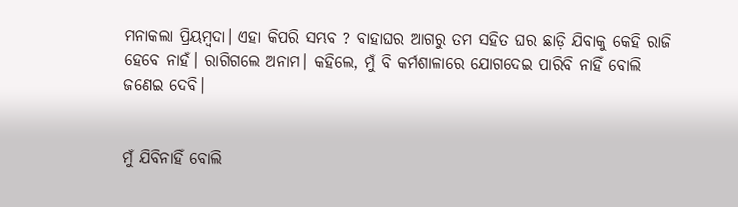ମନାକଲା ପ୍ରିୟମ୍ବଦା। ଏହା କିପରି ସମ୍ଭବ ? ବାହାଘର ଆଗରୁ ତମ ସହିତ ଘର ଛାଡ଼ି ଯିବାକୁ କେହି ରାଜି ହେବେ ନାହଁ। ରାଗିଗଲେ ଅନାମ। କହିଲେ, ମୁଁ ବି କର୍ମଶାଳାରେ ଯୋଗଦେଇ ପାରିବି ନାହିଁ ବୋଲି ଜଣେଇ ଦେବି।


ମୁଁ ଯିବିନାହିଁ ବୋଲି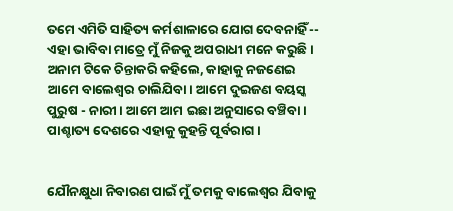ତମେ ଏମିତି ସାହିତ୍ୟ କର୍ମଶାଳାରେ ଯୋଗ ଦେବନାହିଁ -- ଏହା ଭାବିବା ମାତ୍ରେ ମୁଁ ନିଜକୁ ଅପରାଧୀ ମନେ କରୁଛି। ଅନାମ ଟିକେ ଚିନ୍ତାକରି କହିଲେ, କାହାକୁ ନଜଣେଇ ଆମେ ବାଲେଶ୍ଵର ଚାଲିଯିବା। ଆମେ ଦୁଇଜଣ ବୟସ୍କ ପୁରୁଷ - ନାରୀ। ଆମେ ଆମ ଇଛା ଅନୁସାରେ ବଞ୍ଚିବା। ପାଶ୍ଚାତ୍ୟ ଦେଶରେ ଏହାକୁ କୁହନ୍ତି ପୂର୍ବରାଗ।


ଯୌନକ୍ଷୁଧା ନିବାରଣ ପାଇଁ ମୁଁ ତମକୁ ବାଲେଶ୍ଵର ଯିବାକୁ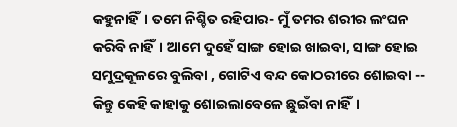କହୁନାହିଁ। ତମେ ନିଶ୍ଚିତ ରହିପାର- ମୁଁ ତମର ଶରୀର ଲଂଘନ କରିବି ନାହିଁ। ଆମେ ଦୁହେଁ ସାଙ୍ଗ ହୋଇ ଖାଇବା, ସାଙ୍ଗ ହୋଇ ସମୁଦ୍ରକୂଳରେ ବୁଲିବା , ଗୋଟିଏ ବନ୍ଦ କୋଠରୀରେ ଶୋଇବା -- କିନ୍ତୁ କେହି କାହାକୁ ଶୋଇଲାବେଳେ ଛୁଇଁବା ନାହିଁ।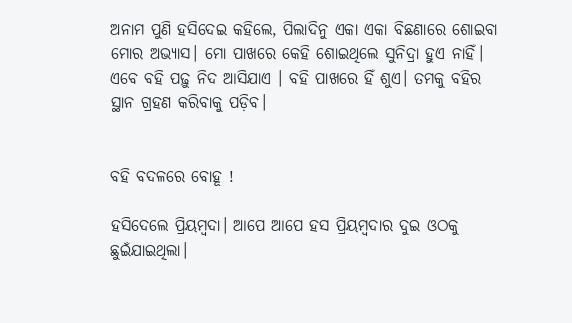ଅନାମ ପୁଣି ହସିଦେଇ କହିଲେ, ପିଲାଦିନୁ ଏକା ଏକା ବିଛଣାରେ ଶୋଇବା ମୋର ଅଭ୍ୟାସ। ମୋ ପାଖରେ କେହି ଶୋଇଥିଲେ ସୁନିଦ୍ରା ହୁଏ ନାହିଁ। ଏବେ ବହି ପଢ଼ୁ ନିଦ ଆସିଯାଏ । ବହି ପାଖରେ ହିଁ ଶୁଏ। ତମକୁ ବହିର ସ୍ଥାନ ଗ୍ରହଣ କରିବାକୁ ପଡ଼ିବ।


ବହି ବଦଳରେ ବୋହୂ !

ହସିଦେଲେ ପ୍ରିୟମ୍ବଦା। ଆପେ ଆପେ ହସ ପ୍ରିୟମ୍ବଦାର ଦୁଇ ଓଠକୁ ଛୁଇଁଯାଇଥିଲା।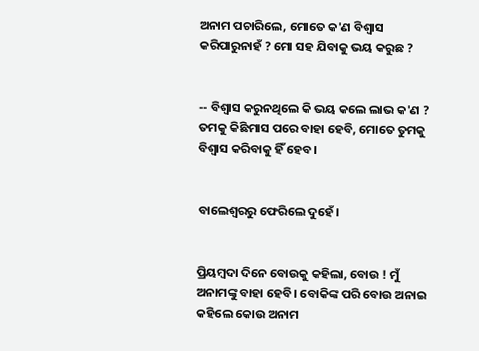ଅନାମ ପଚାରିଲେ, ମୋତେ କ'ଣ ବିଶ୍ବାସ କରିପାରୁନାହଁ ? ମୋ ସହ ଯିବାକୁ ଭୟ କରୁଛ ?


-- ବିଶ୍ବାସ କରୁନଥିଲେ କି ଭୟ କଲେ ଲାଭ କ'ଣ ? ତମକୁ କିଛିମାସ ପରେ ବାହା ହେବି, ମୋତେ ତୁମକୁ ବିଶ୍ବାସ କରିବାକୁ ହିଁ ହେବ।


ବାଲେଶ୍ଵରରୁ ଫେରିଲେ ଦୁହେଁ।


ପ୍ରିୟମ୍ବଦା ଦିନେ ବୋଉକୁ କହିଲା, ବୋଉ ! ମୁଁ ଅନାମଙ୍କୁ ବାହା ହେବି। ବୋକିଙ୍କ ପରି ବୋଉ ଅନାଇ କହିଲେ କୋଉ ଅନାମ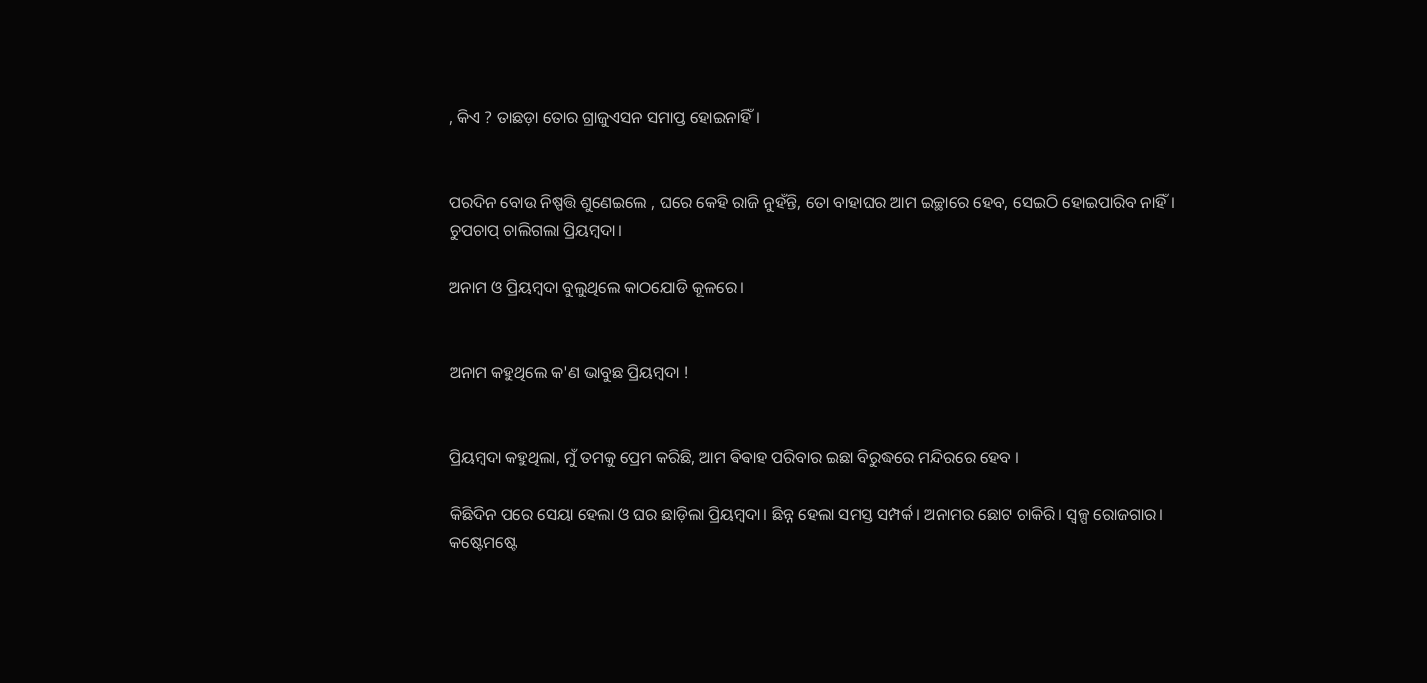, କିଏ ? ତାଛଡ଼ା ତୋର ଗ୍ରାଜୁଏସନ ସମାପ୍ତ ହୋଇନାହିଁ।


ପରଦିନ ବୋଉ ନିଷ୍ପତ୍ତି ଶୁଣେଇଲେ , ଘରେ କେହି ରାଜି ନୁହଁନ୍ତି, ତୋ ବାହାଘର ଆମ ଇଚ୍ଛାରେ ହେବ, ସେଇଠି ହୋଇପାରିବ ନାହିଁ। ଚୁପଚାପ୍ ଚାଲିଗଲା ପ୍ରିୟମ୍ବଦା।

ଅନାମ ଓ ପ୍ରିୟମ୍ବଦା ବୁଲୁଥିଲେ କାଠଯୋଡି କୂଳରେ।


ଅନାମ କହୁଥିଲେ କ'ଣ ଭାବୁଛ ପ୍ରିୟମ୍ବଦା !


ପ୍ରିୟମ୍ବଦା କହୁଥିଲା, ମୁଁ ତମକୁ ପ୍ରେମ କରିଛି, ଆମ ଵିଵାହ ପରିବାର ଇଛା ବିରୁଦ୍ଧରେ ମନ୍ଦିରରେ ହେବ ।

କିଛିଦିନ ପରେ ସେୟା ହେଲା ଓ ଘର ଛାଡ଼ିଲା ପ୍ରିୟମ୍ବଦା। ଛିନ୍ନ ହେଲା ସମସ୍ତ ସମ୍ପର୍କ। ଅନାମର ଛୋଟ ଚାକିରି। ସ୍ୱଳ୍ପ ରୋଜଗାର। କଷ୍ଟେମଷ୍ଟେ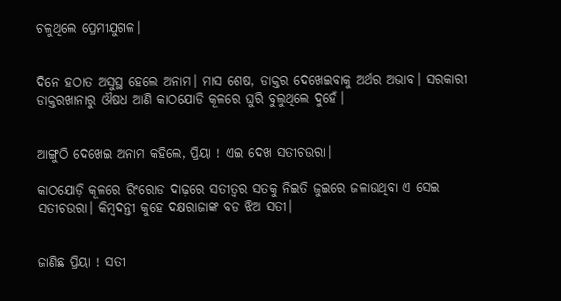ଚଳୁଥିଲେ ପ୍ରେମୀଯୁଗଳ।


ଦିନେ ହଠାତ ଅସୁସ୍ଥ ହେଲେ ଅନାମ। ମାସ ଶେଷ, ଡାକ୍ତର ଦେଖେଇବାକୁ ଅର୍ଥର ଅଭାବ। ସରକାରୀ ଡାକ୍ତରଖାନାରୁ ଔଷଧ ଆଣି କାଠଯୋଡି କୂଳରେ ଘୁରି ବୁଲୁଥିଲେ ଦୁହେଁ।


ଆଙ୍ଗୁଠି ଦେଖେଇ ଅନାମ କହିଲେ, ପ୍ରିୟା ! ଏଇ ଦେଖ ସତୀଚଉରା।

କାଠଯୋଡ଼ି କୂଳରେ ରିଂରୋଡ ଦାଢ଼ରେ ସତୀତ୍ୱର ସତକୁ ନିଇତି ଜୁଇରେ ଜଳାଉଥିବା ଏ ସେଇ ସତୀଚଉରା। କିମ୍ବଦନ୍ତୀ କୁହେ ଦକ୍ଷରାଜାଙ୍କ ବଡ ଝିଅ ସତୀ।


ଜାଣିଛ ପ୍ରିୟା ! ସତୀ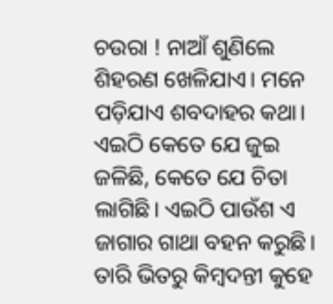ଚଉରା ! ନାଆଁ ଶୁଣିଲେ ଶିହରଣ ଖେଳିଯାଏ। ମନେ ପଡ଼ିଯାଏ ଶବଦାହର କଥା। ଏଇଠି କେତେ ଯେ ଜୁଇ ଜଳିଛି, କେତେ ଯେ ଚିତା ଲାଗିଛି। ଏଇଠି ପାଉଁଶ ଏ ଜାଗାର ଗାଥା ବହନ କରୁଛି। ତାରି ଭିତରୁ କିମ୍ବଦନ୍ତୀ କୁହେ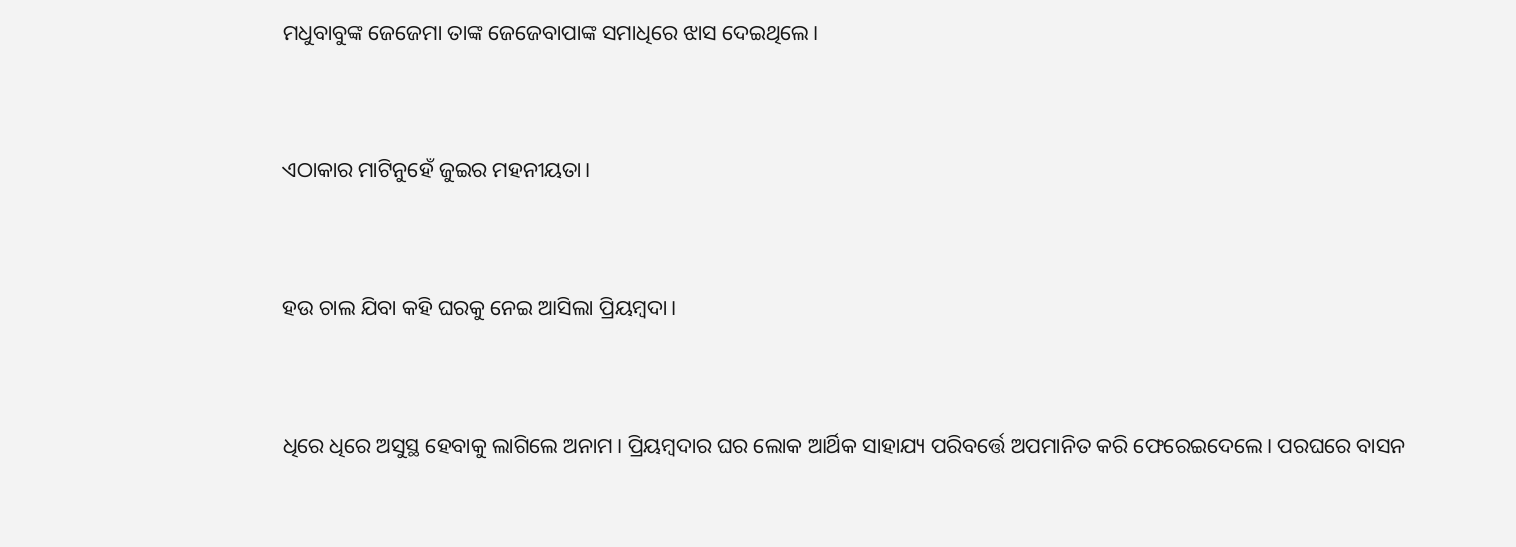ମଧୁବାବୁଙ୍କ ଜେଜେମା ତାଙ୍କ ଜେଜେବାପାଙ୍କ ସମାଧିରେ ଝାସ ଦେଇଥିଲେ।


ଏଠାକାର ମାଟିନୁହେଁ ଜୁଇର ମହନୀୟତା।


ହଉ ଚାଲ ଯିବା କହି ଘରକୁ ନେଇ ଆସିଲା ପ୍ରିୟମ୍ବଦା।


ଧିରେ ଧିରେ ଅସୁସ୍ଥ ହେବାକୁ ଲାଗିଲେ ଅନାମ। ପ୍ରିୟମ୍ବଦାର ଘର ଲୋକ ଆର୍ଥିକ ସାହାଯ୍ୟ ପରିବର୍ତ୍ତେ ଅପମାନିତ କରି ଫେରେଇଦେଲେ। ପରଘରେ ବାସନ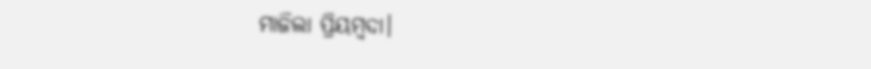ମାଜିଲା ପ୍ରିୟମ୍ବଦା।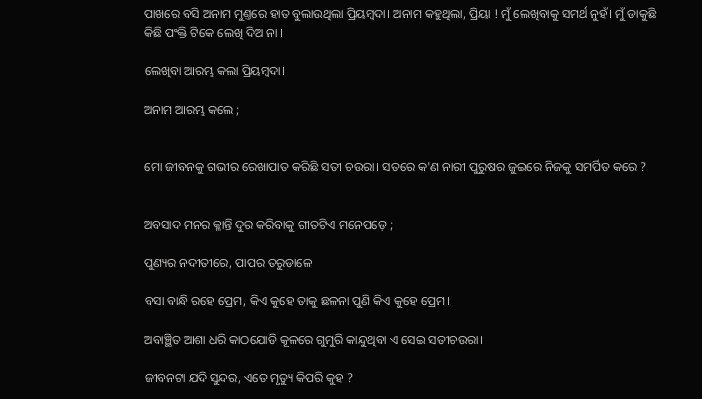ପାଖରେ ବସି ଅନାମ ମୁଣ୍ତରେ ହାତ ବୁଲାଉଥିଲା ପ୍ରିୟମ୍ବଦା। ଅନାମ କହୁଥିଲା, ପ୍ରିୟା ! ମୁଁ ଲେଖିବାକୁ ସମର୍ଥ ନୁହଁ। ମୁଁ ଡାକୁଛି କିଛି ପଂକ୍ତି ଟିକେ ଲେଖି ଦିଅ ନା ।

ଲେଖିବା ଆରମ୍ଭ କଲା ପ୍ରିୟମ୍ବଦା।

ଅନାମ ଆରମ୍ଭ କଲେ ;


ମୋ ଜୀବନକୁ ଗଭୀର ରେଖାପାତ କରିଛି ସତୀ ଚଉରା। ସତରେ କ'ଣ ନାରୀ ପୁରୁଷର ଜୁଇରେ ନିଜକୁ ସମର୍ପିତ କରେ ?


ଅବସାଦ ମନର କ୍ଳାନ୍ତି ଦୁର କରିବାକୁ ଗୀତଟିଏ ମନେପଡ଼େ ;

ପୁଣ୍ୟର ନଦୀତୀରେ, ପାପର ତରୁଡାଳେ

ବସା ବାନ୍ଧି ରହେ ପ୍ରେମ, କିଏ କୁହେ ତାକୁ ଛଳନା ପୁଣି କିଏ କୁହେ ପ୍ରେମ।

ଅବାଞ୍ଛିତ ଆଶା ଧରି କାଠଯୋଡି କୂଳରେ ଗୁମୁରି କାନ୍ଦୁଥିବା ଏ ସେଇ ସତୀଚଉରା।

ଜୀବନଟା ଯଦି ସୁନ୍ଦର, ଏତେ ମୃତ୍ୟୁ କିପରି କୁହ ?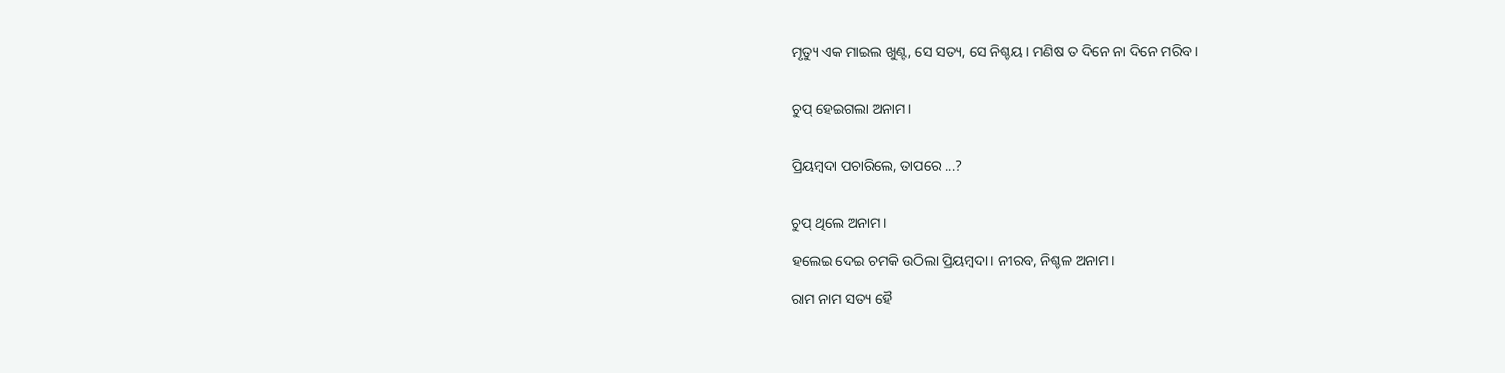ମୃତ୍ୟୁ ଏକ ମାଇଲ ଖୁଣ୍ଟ, ସେ ସତ୍ୟ, ସେ ନିଶ୍ଚୟ। ମଣିଷ ତ ଦିନେ ନା ଦିନେ ମରିବ।


ଚୁପ୍ ହେଇଗଲା ଅନାମ।


ପ୍ରିୟମ୍ବଦା ପଚାରିଲେ, ତାପରେ ...?


ଚୁପ୍ ଥିଲେ ଅନାମ।

ହଲେଇ ଦେଇ ଚମକି ଉଠିଲା ପ୍ରିୟମ୍ବଦା। ନୀରବ, ନିଶ୍ଚଳ ଅନାମ।

ରାମ ନାମ ସତ୍ୟ ହୈ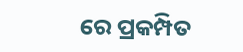ରେ ପ୍ରକମ୍ପିତ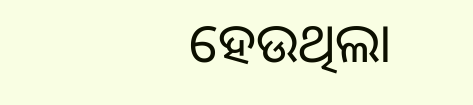ହେଉଥିଲା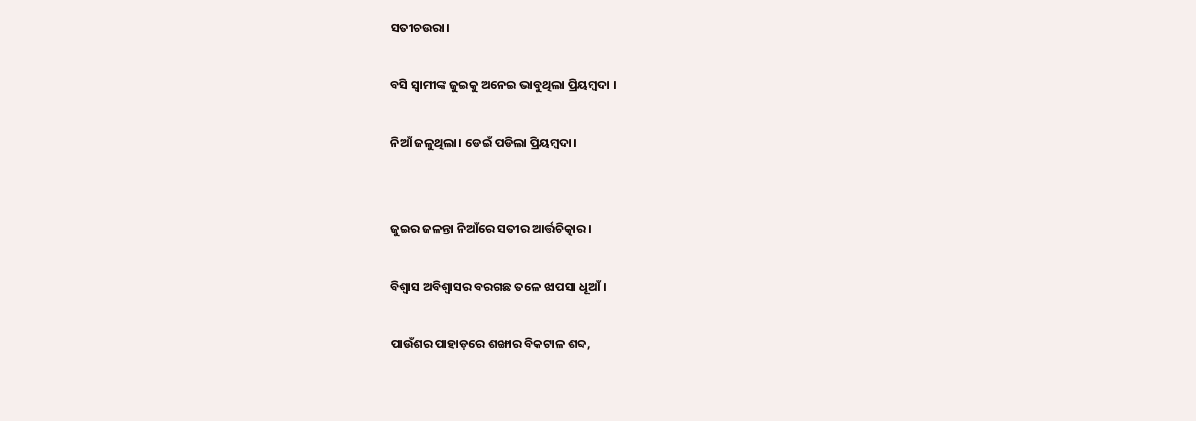ସତୀଚଉରା।

ବସି ସ୍ଵାମୀଙ୍କ ଜୁଇକୁ ଅନେଇ ଭାବୁଥିଲା ପ୍ରିୟମ୍ବଦା ।

ନିଆଁ ଜଳୁଥିଲା। ଡେଇଁ ପଡିଲା ପ୍ରିୟମ୍ବଦା।


ଜୁଇର ଜଳନ୍ତା ନିଆଁରେ ସତୀର ଆର୍ତ୍ତଚିତ୍କାର।

ବିଶ୍ବାସ ଅବିଶ୍ବାସର ବରଗଛ ତଳେ ଝାପସା ଧୂଆଁ।

ପାଉଁଶର ପାହାଡ଼ରେ ଶଙ୍ଖାର ବିକଟାଳ ଶବ୍ଦ,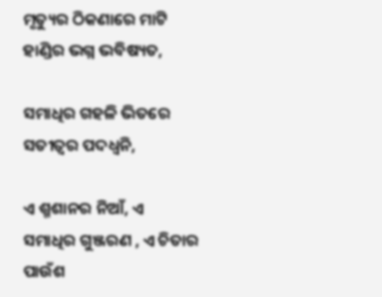ମୃତ୍ୟୁର ଠିକଣାରେ ମାଟି ହାଣ୍ଡିର ଭଗ୍ନ ଭବିଷ୍ୟତ,

ସମାଧିର ଗହଳି ଭିତରେ ସତୀତ୍ୱର ପଦଧ୍ଵନି,

ଏ ଶ୍ମଶାନର ନିଆଁ, ଏ ସମାଧିର ଗୁଞ୍ଜରଣ , ଏ ଚିତାର ପାଉଁଶ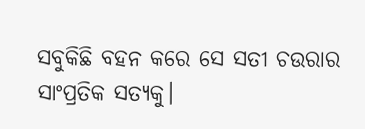ସବୁକିଛି ବହନ କରେ ସେ ସତୀ ଚଉରାର ସାଂପ୍ରତିକ ସତ୍ୟକୁ।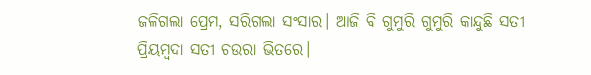ଜଳିଗଲା ପ୍ରେମ, ସରିଗଲା ସଂସାର। ଆଜି ବି ଗୁମୁରି ଗୁମୁରି କାନ୍ଦୁଛି ସତୀ ପ୍ରିୟମ୍ବଦା ସତୀ ଚଉରା ଭିତରେ।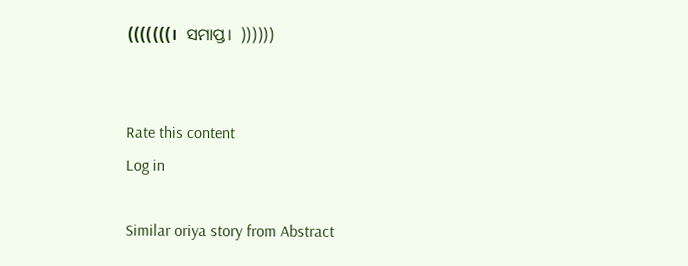(((((((।  ସମାପ୍ତ।  ))))))


Rate this content
Log in

Similar oriya story from Abstract